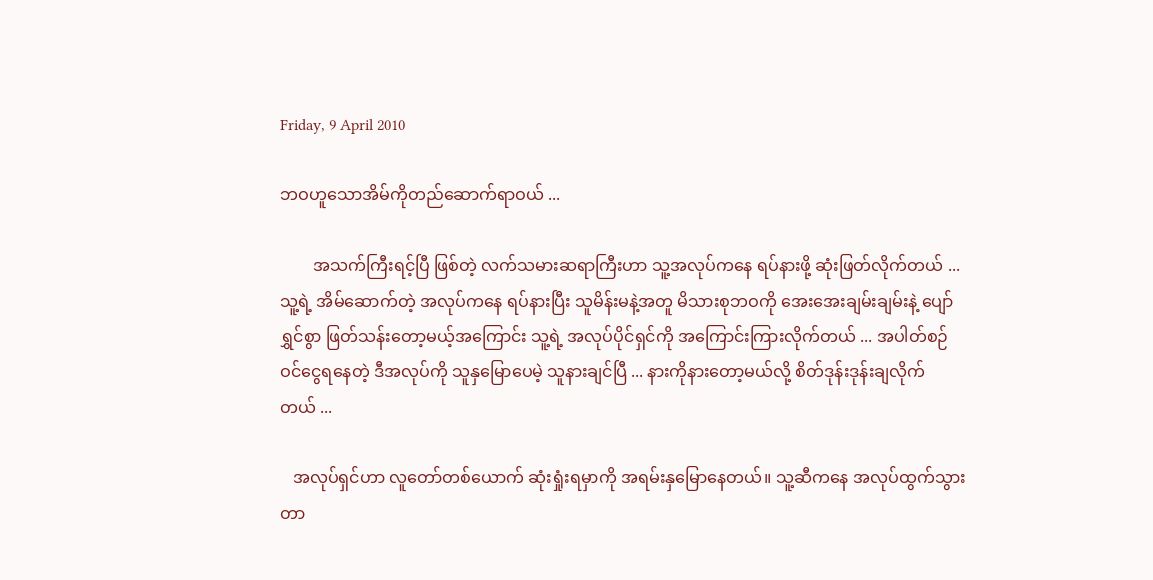Friday, 9 April 2010

ဘဝဟူသောအိမ်ကိုတည်ဆောက်ရာဝယ် ...

        အသက်ကြီးရင့်ပြီ ဖြစ်တဲ့ လက်သမားဆရာကြီးဟာ သူ့အလုပ်ကနေ ရပ်နားဖို့ ဆုံးဖြတ်လိုက်တယ် ...
သူ့ရဲ့ အိမ်ဆောက်တဲ့ အလုပ်ကနေ ရပ်နားပြီး သူမိန်းမနဲ့အတူ မိသားစုဘဝကို အေးအေးချမ်းချမ်းနဲ့ ပျော်
ရွှင်စွာ ဖြတ်သန်းတော့မယ့်အကြောင်း သူ့ရဲ့ အလုပ်ပိုင်ရှင်ကို အကြောင်းကြားလိုက်တယ် ... အပါတ်စဉ်
ဝင်ငွေရနေတဲ့ ဒီအလုပ်ကို သူနှမြောပေမဲ့ သူနားချင်ပြီ ... နားကိုနားတော့မယ်လို့ စိတ်ဒုန်းဒုန်းချလိုက်
တယ် ...

   အလုပ်ရှင်ဟာ လူတော်တစ်ယောက် ဆုံးရှုံးရမှာကို အရမ်းနှမြောနေတယ်။ သူ့ဆီကနေ အလုပ်ထွက်သွား
တာ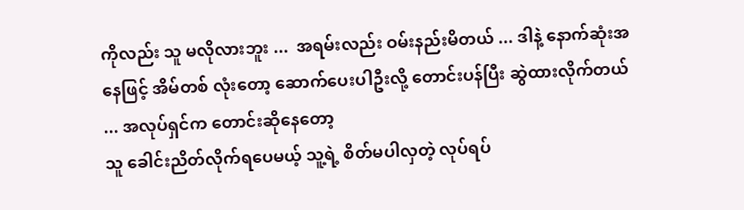ကိုလည်း သူ မလိုလားဘူး ...  အရမ်းလည်း ဝမ်းနည်းမိတယ် ... ဒါနဲ့ နောက်ဆုံးအနေဖြင့် အိမ်တစ် လုံးတော့ ဆောက်ပေးပါဦးလို့ တောင်းပန်ပြီး ဆွဲထားလိုက်တယ် ... အလုပ်ရှင်က တောင်းဆိုနေတော့
သူ ခေါင်းညိတ်လိုက်ရပေမယ့် သူ့ရဲ့ စိတ်မပါလှတဲ့ လုပ်ရပ်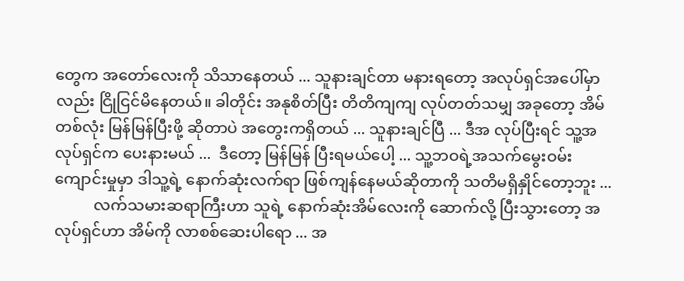တွေက အတော်လေးကို သိသာနေတယ် ... သူနားချင်တာ မနားရတော့ အလုပ်ရှင်အပေါ်မှာလည်း ငြိုငြင်မိနေတယ်။ ခါတိုင်း အနုစိတ်ပြီး တိတိကျကျ လုပ်တတ်သမျှ အခုတော့ အိမ်တစ်လုံး မြန်မြန်ပြီးဖို့ ဆိုတာပဲ အတွေးကရှိတယ် ... သူနားချင်ပြီ ... ဒီအ လုပ်ပြီးရင် သူ့အလုပ်ရှင်က ပေးနားမယ် ...  ဒီတော့ မြန်မြန် ပြီးရမယ်ပေါ့ ... သူ့ဘဝရဲ့အသက်မွေးဝမ်း ကျောင်းမှုမှာ ဒါသူ့ရဲ့ နောက်ဆုံးလက်ရာ ဖြစ်ကျန်နေမယ်ဆိုတာကို သတိမရှိနှိုင်တော့ဘူး ...
          လက်သမားဆရာကြီးဟာ သူရဲ့ နောက်ဆုံးအိမ်လေးကို ဆောက်လို့ ပြီးသွားတော့ အလုပ်ရှင်ဟာ အိမ်ကို လာစစ်ဆေးပါရော ... အ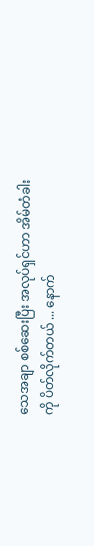သေအချာ စစ်ဆေးပြီး အလုပ်ရှင်ဟာ အိမ်တံခါးကို ပိတ်လိုက်တယ် ... နောက်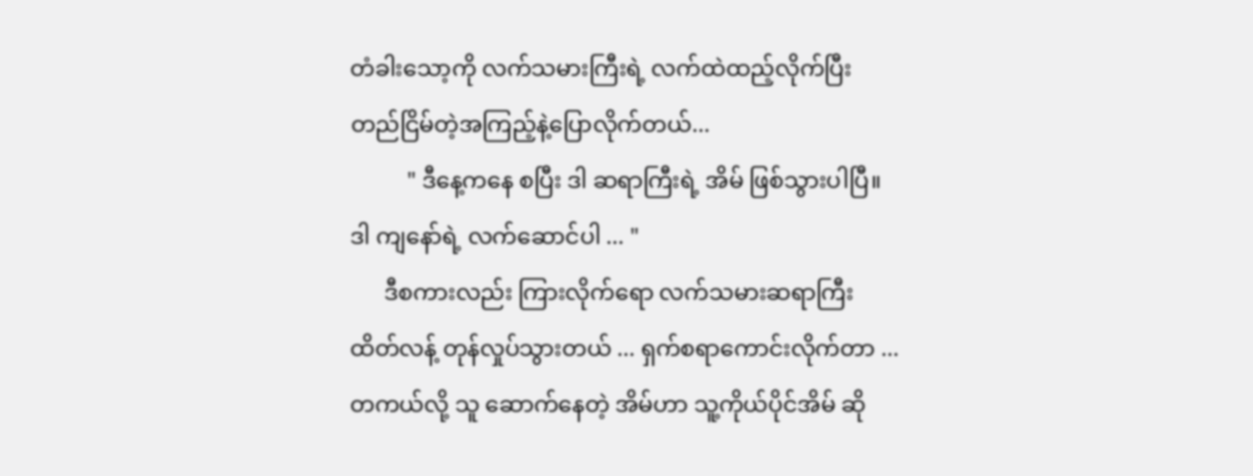တံခါးသော့ကို လက်သမားကြီးရဲ့ လက်ထဲထည့်လိုက်ပြီး တည်ငြိမ်တဲ့အကြည့်နဲ့ပြောလိုက်တယ်...
          " ဒီနေ့ကနေ စပြီး ဒါ ဆရာကြီးရဲ့ အိမ် ဖြစ်သွားပါပြီ။ ဒါ ကျနော်ရဲ့ လက်ဆောင်ပါ ... "
      ဒီစကားလည်း ကြားလိုက်ရော လက်သမားဆရာကြီး ထိတ်လန့် တုန်လှုပ်သွားတယ် ... ရှက်စရာကောင်းလိုက်တာ ... တကယ်လို့ သူ ဆောက်နေတဲ့ အိမ်ဟာ သူ့ကိုယ်ပိုင်အိမ် ဆို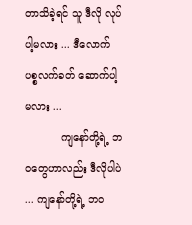တာသိခဲ့ရင် သူ ဒီလို လုပ်ပါ့မလား ... ဒီလောက် ပစ္စလက်ခတ် ဆောက်ပါ့မလား ...
           ကျနော်တို့ရဲ့ ဘဝတွေဟာလည်း ဒီလိုပါပဲ ... ကျနော်တို့ရဲ့ ဘဝ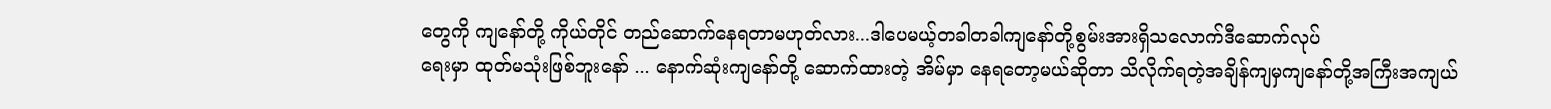တွေကို ကျနော်တို့ ကိုယ်တိုင် တည်ဆောက်နေရတာမဟုတ်လား...ဒါပေမယ့်တခါတခါကျနော်တို့စွမ်းအားရှိသလောက်ဒီဆောက်လုပ်
ရေးမှာ ထုတ်မသုံးဖြစ်ဘူးနော် ... နောက်ဆုံးကျနော်တို့ ဆောက်ထားတဲ့ အိမ်မှာ နေရတော့မယ်ဆိုတာ သိလိုက်ရတဲ့အချိန်ကျမှကျနော်တို့အကြီးအကျယ်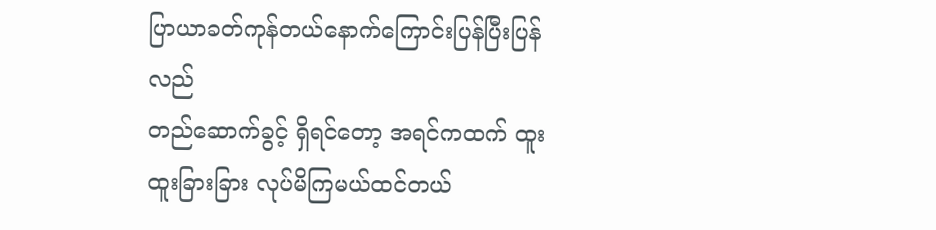ပြာယာခတ်ကုန်တယ်နောက်ကြောင်းပြန်ပြီးပြန်လည်
တည်ဆောက်ခွင့် ရှိရင်တော့ အရင်ကထက် ထူးထူးခြားခြား လုပ်မိကြမယ်ထင်တယ်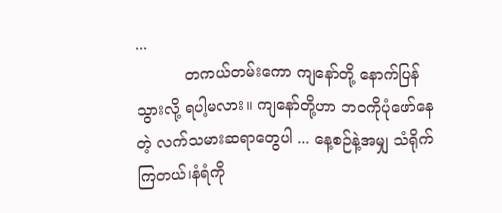...
          တကယ်တမ်းကော ကျနော်တို့ နောက်ပြန်သွားလို့ ရပါ့မလား။ ကျနော်တို့ဟာ ဘဝကိုပုံဖော်နေတဲ့ လက်သမားဆရာတွေပါ ... နေ့စဉ်နဲ့အမျှ သံရိုက်ကြတယ်၊နံရံကို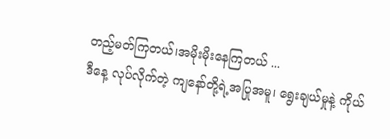တည့်မတ်ကြတယ်၊အမိုးမိုးနေကြတယ် ...
ဒီနေ့ လုပ်လိုက်တဲ့ ကျနော်တို့ရဲ့အပြုအမူ၊ ရွေးချယ်မှုနဲ့ ကိုယ်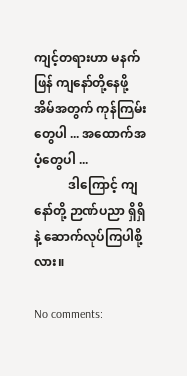ကျင့်တရားဟာ မနက်ဖြန် ကျနော်တို့နေဖို့
အိမ်အတွက် ကုန်ကြမ်းတွေပါ ... အထောက်အပံ့တွေပါ ...
           ဒါကြောင့် ကျနော်တို့ ဉာဏ်ပညာ ရှိရှိနဲ့ ဆောက်လုပ်ကြပါစို့လား။

No comments: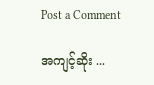Post a Comment

အကျင့်ဆိုး ...